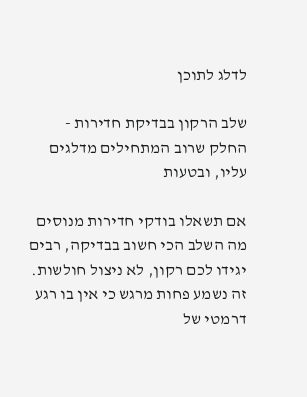לדלג לתוכן

שלב הרקון בבדיקת חדירות - החלק שרוב המתחילים מדלגים עליו, ובטעות

אם תשאלו בודקי חדירות מנוסים מה השלב הכי חשוב בבדיקה, רבים יגידו לכם רקון, לא ניצול חולשות. זה נשמע פחות מרגש כי אין בו רגע דרמטי של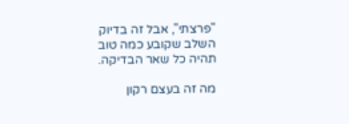"פרצתי", אבל זה בדיוק השלב שקובע כמה טוב תהיה כל שאר הבדיקה.

מה זה בעצם רקון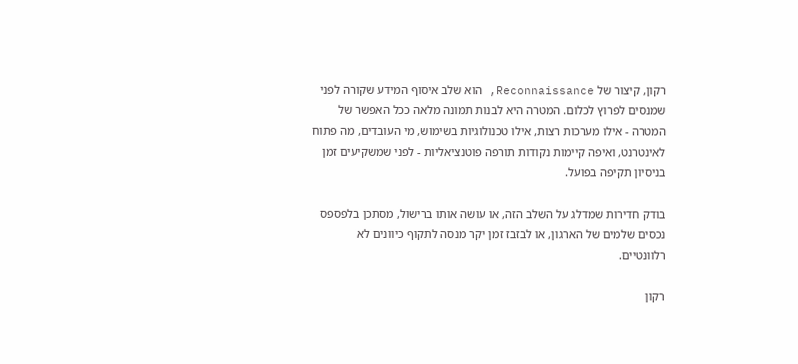רקון, קיצור של Reconnaissance, הוא שלב איסוף המידע שקורה לפני שמנסים לפרוץ לכלום. המטרה היא לבנות תמונה מלאה ככל האפשר של המטרה - אילו מערכות רצות, אילו טכנולוגיות בשימוש, מי העובדים, מה פתוח לאינטרנט, ואיפה קיימות נקודות תורפה פוטנציאליות - לפני שמשקיעים זמן בניסיון תקיפה בפועל.

בודק חדירות שמדלג על השלב הזה, או עושה אותו ברישול, מסתכן בלפספס נכסים שלמים של הארגון, או לבזבז זמן יקר מנסה לתקוף כיוונים לא רלוונטיים.

רקון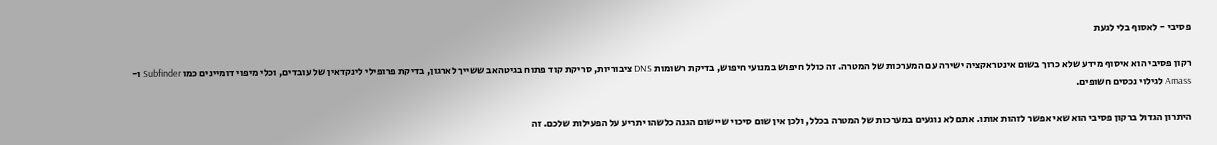פסיבי - לאסוף בלי לגעת

רקון פסיבי הוא איסוף מידע שלא כרוך בשום אינטראקציה ישירה עם המערכות של המטרה. זה כולל חיפוש במנועי חיפוש, בדיקת רשומות DNS ציבוריות, סריקת קוד פתוח בגיטהאב ששייך לארגון, בדיקת פרופילי לינקדאין של עובדים, וכלי מיפוי דומיינים כמו Subfinder ו-Amass לגילוי נכסים חשופים.

היתרון הגדול ברקון פסיבי הוא שאי אפשר לזהות אותו. אתם לא נוגעים במערכות של המטרה בכלל, ולכן אין שום סיכוי שיישום הגנה כלשהו יתריע על הפעילות שלכם. זה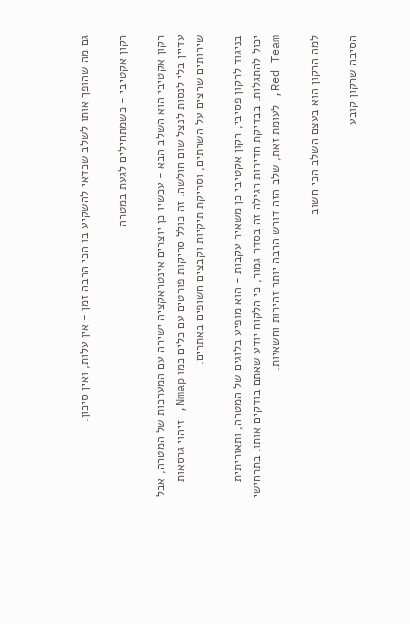גם מה שהופך אותו לשלב שכדאי להשקיע בו הכי הרבה זמן - אין עלות, ואין סיכון.

רקון אקטיבי - כשמתחילים לגעת במטרה

רקון אקטיבי הוא השלב הבא - עכשיו כן יוצרים אינטראקציה ישירה עם המערכות של המטרה, אבל עדיין בלי לנסות לנצל שום חולשה. זה כולל סריקות פורטים עם כלים כמו Nmap, זיהוי גרסאות שירותים שרצים על השרתים, וסריקת תיקיות וקבצים חשופים באתרים.

בניגוד לרקון פסיבי, רקון אקטיבי כן משאיר עקבות - הוא מופיע בלוגים של המטרה, ותאוריתית יכול להתגלות. בבדיקת חדירות רגילה זה בסדר גמור, כי הלקוח יודע שאתם בודקים אותו. בתרחישי Red Team, לעומת זאת, שלב הזה דורש הרבה יותר זהירות וחשאיות.

למה הרקון הוא בעצם השלב הכי חשוב

הסיבה שרקון קובע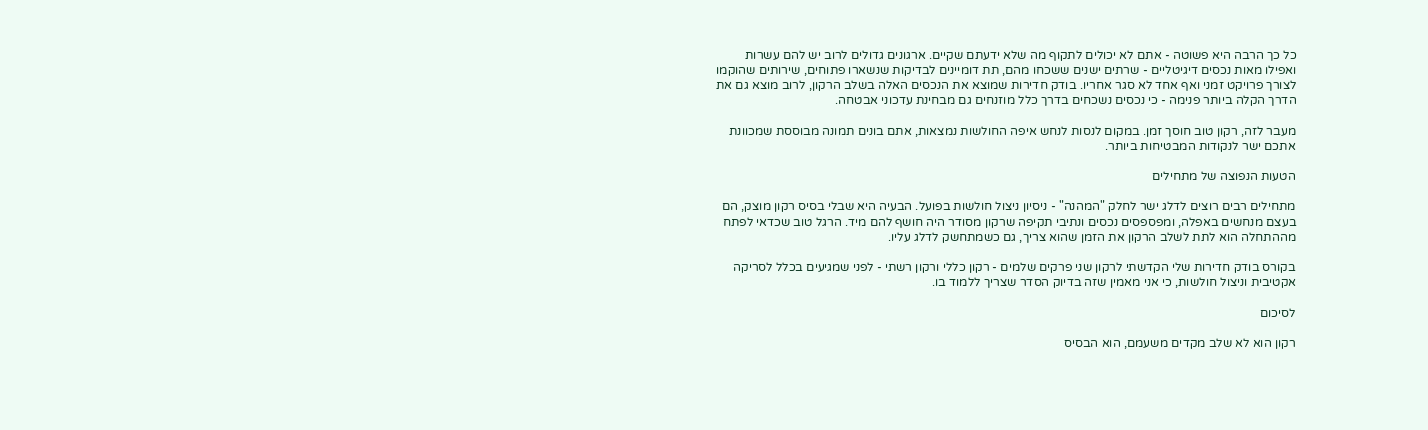כל כך הרבה היא פשוטה - אתם לא יכולים לתקוף מה שלא ידעתם שקיים. ארגונים גדולים לרוב יש להם עשרות ואפילו מאות נכסים דיגיטליים - שרתים ישנים ששכחו מהם, תת דומיינים לבדיקות שנשארו פתוחים, שירותים שהוקמו לצורך פרויקט זמני ואף אחד לא סגר אחריו. בודק חדירות שמוצא את הנכסים האלה בשלב הרקון, לרוב מוצא גם את הדרך הקלה ביותר פנימה - כי נכסים נשכחים בדרך כלל מוזנחים גם מבחינת עדכוני אבטחה.

מעבר לזה, רקון טוב חוסך זמן. במקום לנסות לנחש איפה החולשות נמצאות, אתם בונים תמונה מבוססת שמכוונת אתכם ישר לנקודות המבטיחות ביותר.

הטעות הנפוצה של מתחילים

מתחילים רבים רוצים לדלג ישר לחלק "המהנה" - ניסיון ניצול חולשות בפועל. הבעיה היא שבלי בסיס רקון מוצק, הם בעצם מנחשים באפלה, ומפספסים נכסים ונתיבי תקיפה שרקון מסודר היה חושף להם מיד. הרגל טוב שכדאי לפתח מההתחלה הוא לתת לשלב הרקון את הזמן שהוא צריך, גם כשמתחשק לדלג עליו.

בקורס בודק חדירות שלי הקדשתי לרקון שני פרקים שלמים - רקון כללי ורקון רשתי - לפני שמגיעים בכלל לסריקה אקטיבית וניצול חולשות, כי אני מאמין שזה בדיוק הסדר שצריך ללמוד בו.

לסיכום

רקון הוא לא שלב מקדים משעמם, הוא הבסיס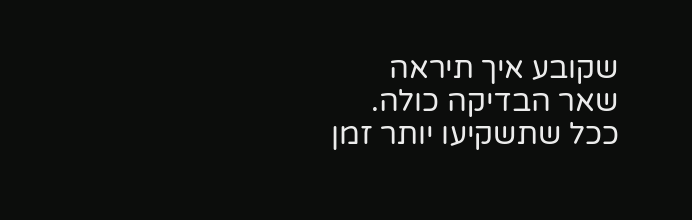שקובע איך תיראה שאר הבדיקה כולה. ככל שתשקיעו יותר זמן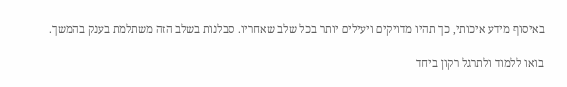באיסוף מידע איכותי, כך תהיו מדויקים ויעילים יותר בכל שלב שאחריו. סבלנות בשלב הזה משתלמת בענק בהמשך.

בואו ללמוד ולתרגל רקון ביחד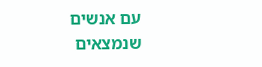עם אנשים שנמצאים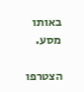באותו מסע.

הצטרפו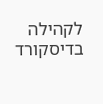לקהילה בדיסקורד